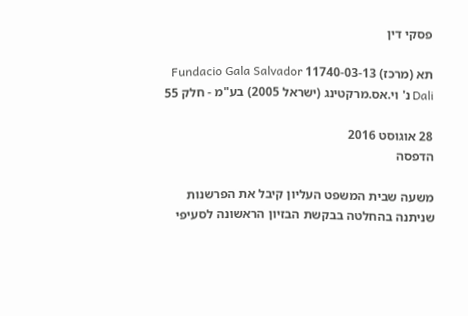פסקי דין

תא (מרכז) 11740-03-13 Fundacio Gala Salvador Dali נ' וי.אס.מרקטינג (ישראל 2005) בע"מ - חלק 55

28 אוגוסט 2016
הדפסה

משעה שבית המשפט העליון קיבל את הפרשנות שניתנה בהחלטה בבקשת הבזיון הראשונה לסעיפי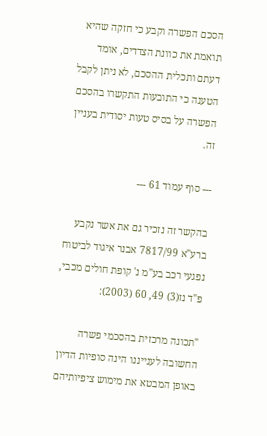הסכם הפשרה וקבע כי חזקה שהיא תואמת את כוונת הצדדים, אומד דעתם ותכלית ההסכם, לא ניתן לקבל הטענה כי התובעות התקשרו בהסכם הפשרה על בסיס טעות יסודית בעניין זה.

--- סוף עמוד 61 ---

בהקשר זה נזכיר גם את אשר נקבע ברע"א 7817/99 אבנר איגוד לביטוח נפגעי רכב בע"מ נ' קופת חולים מכבי, פ"ד נז(3) 49, 60 (2003):

"תכונה מרכזית בהסכמי פשרה החשובה לענייננו הינה סופיות הדיון באופן המבטא את מימוש ציפיותיהם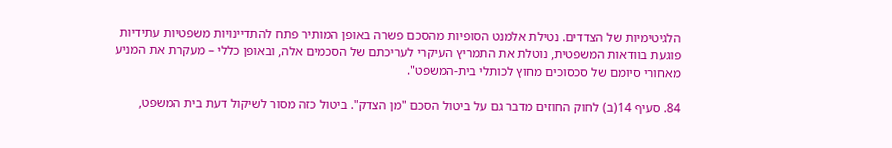הלגיטימיות של הצדדים. נטילת אלמנט הסופיות מהסכם פשרה באופן המותיר פתח להתדיינויות משפטיות עתידיות פוגעת בוודאות המשפטית, נוטלת את התמריץ העיקרי לעריכתם של הסכמים אלה, ובאופן כללי – מעקרת את המניע מאחורי סיומם של סכסוכים מחוץ לכותלי בית-המשפט".

84. סעיף 14(ב) לחוק החוזים מדבר גם על ביטול הסכם "מן הצדק". ביטול כזה מסור לשיקול דעת בית המשפט,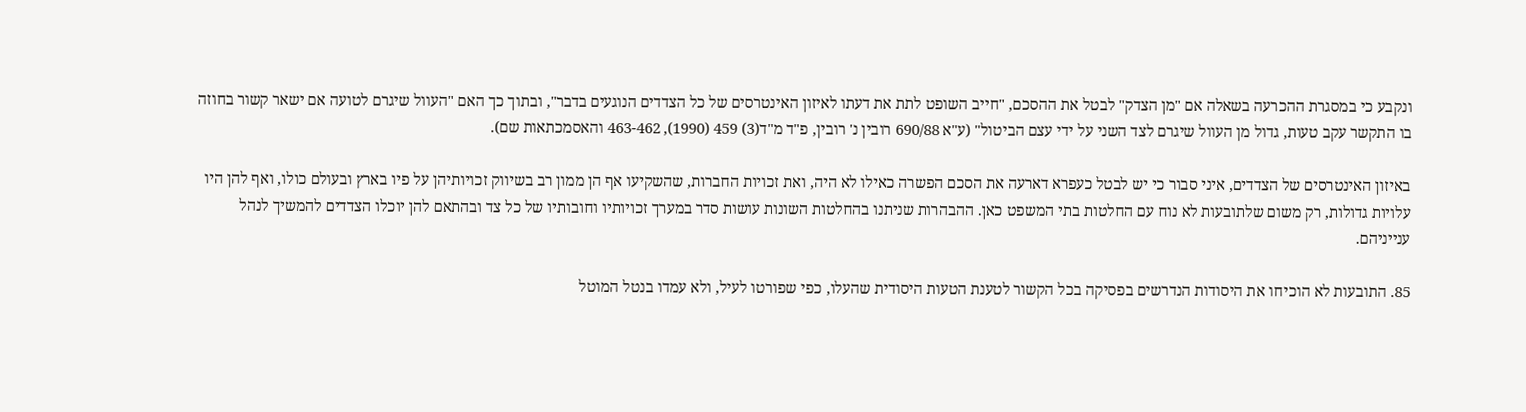ונקבע כי במסגרת ההכרעה בשאלה אם "מן הצדק" לבטל את ההסכם, "חייב השופט לתת את דעתו לאיזון האינטרסים של כל הצדדים הנוגעים בדבר", ובתוך כך האם "העוול שיגרם לטועה אם ישאר קשור בחוזה בו התקשר עקב טעות, גדול מן העוול שיגרם לצד השני על ידי עצם הביטול" (ע"א 690/88 רובין נ' רובין, פ"ד מ"ד(3) 459 (1990), 463-462 והאסמכתאות שם).

באיזון האינטרסים של הצדדים, איני סבור כי יש לבטל כעפרא דארעה את הסכם הפשרה כאילו לא היה, ואת זכויות החברות, שהשקיעו אף הן ממון רב בשיווק זכויותיהן על פיו בארץ ובעולם כולו, ואף להן היו עלויות גדולות, רק משום שלתובעות לא נוח עם החלטות בתי המשפט כאן. ההבהרות שניתנו בהחלטות השונות עושות סדר במערך זכויותיו וחובותיו של כל צד ובהתאם להן יוכלו הצדדים להמשיך לנהל ענייניהם.

85. התובעות לא הוכיחו את היסודות הנדרשים בפסיקה בכל הקשור לטענת הטעות היסודית שהעלו, כפי שפורטו לעיל, ולא עמדו בנטל המוטל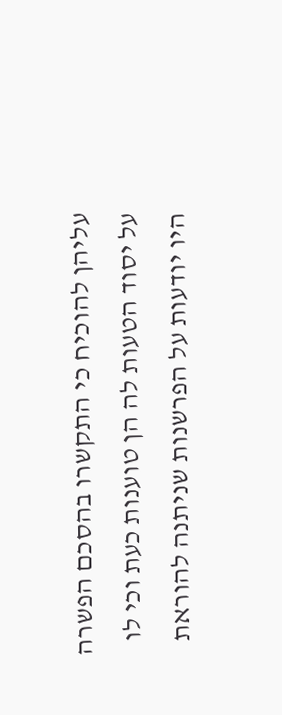עליהן להוכיח כי התקשרו בהסכם הפשרה על יסוד הטעות לה הן טוענות כעת וכי לו היו יודעות על הפרשנות שניתנה להוראת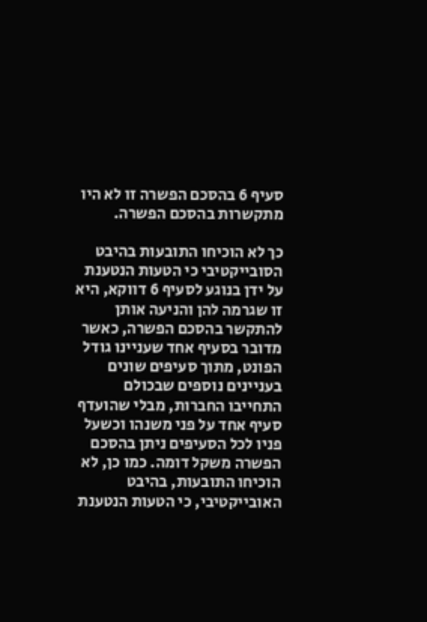סעיף 6 בהסכם הפשרה זו לא היו מתקשרות בהסכם הפשרה.

כך לא הוכיחו התובעות בהיבט הסובייקטיבי כי הטעות הנטענת על ידן בנוגע לסעיף 6 דווקא, היא זו שגרמה להן והניעה אותן להתקשר בהסכם הפשרה, כאשר מדובר בסעיף אחד שעניינו גודל הפונט, מתוך סעיפים שונים בעניינים נוספים שבכולם התחייבו החברות, מבלי שהועדף סעיף אחד על פני משנהו וכשעל פניו לכל הסעיפים ניתן בהסכם הפשרה משקל דומה. כמו כן, לא הוכיחו התובעות, בהיבט האובייקטיבי, כי הטעות הנטענת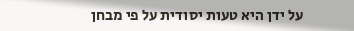על ידן היא טעות יסודית על פי מבחן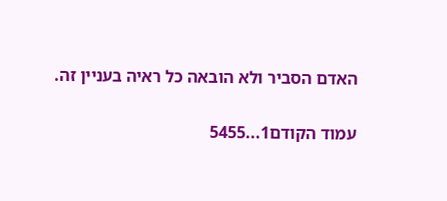האדם הסביר ולא הובאה כל ראיה בעניין זה.

עמוד הקודם1...5455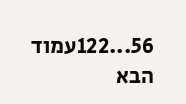56...122עמוד הבא